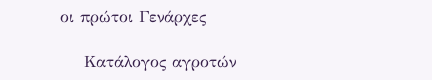οι πρώτοι Γενάρχες

    Κατάλογος αγροτών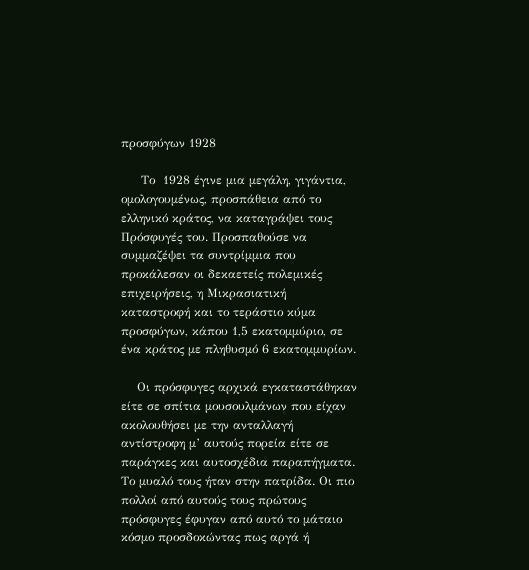προσφύγων 1928

     Το  1928 έγινε μια μεγάλη, γιγάντια, ομολογουμένως, προσπάθεια από το ελληνικό κράτος, να καταγράψει τους Πρόσφυγές του. Προσπαθούσε να συμμαζέψει τα συντρίμμια που προκάλεσαν οι δεκαετείς πολεμικές επιχειρήσεις, η Μικρασιατική καταστροφή και το τεράστιο κύμα προσφύγων, κάπου 1,5 εκατομμύριο, σε ένα κράτος με πληθυσμό 6 εκατομμυρίων.

    Οι πρόσφυγες αρχικά εγκαταστάθηκαν είτε σε σπίτια μουσουλμάνων που είχαν ακολουθήσει με την ανταλλαγή αντίστροφη μ’ αυτούς πορεία είτε σε παράγκες και αυτοσχέδια παραπήγματα. Το μυαλό τους ήταν στην πατρίδα. Οι πιο πολλοί από αυτούς τους πρώτους πρόσφυγες έφυγαν από αυτό το μάταιο κόσμο προσδοκώντας πως αργά ή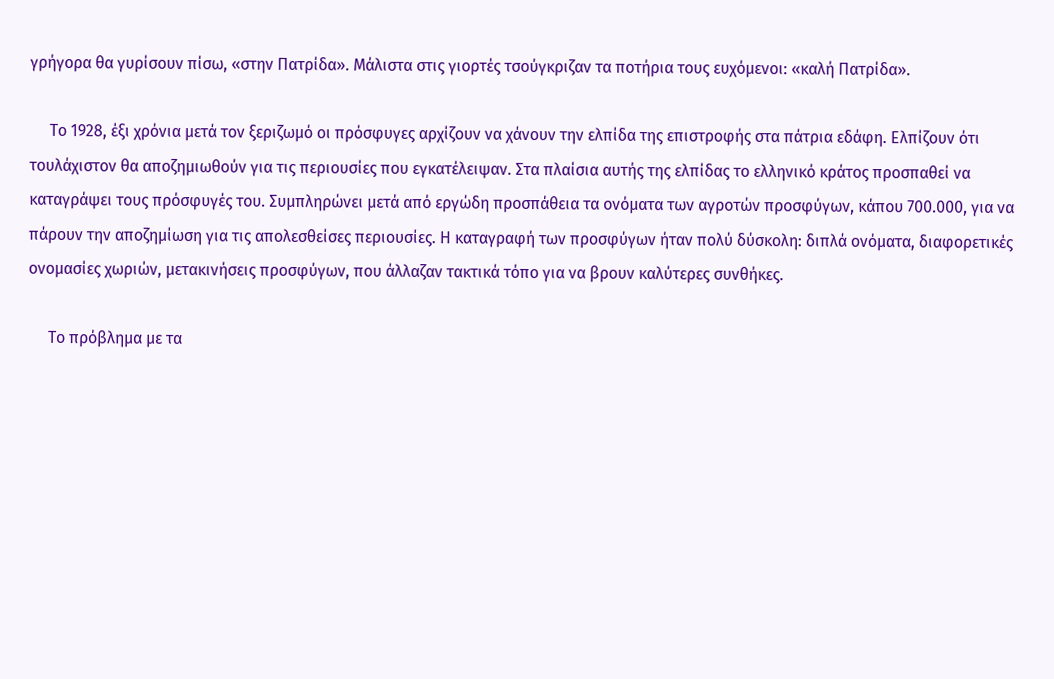γρήγορα θα γυρίσουν πίσω, «στην Πατρίδα». Μάλιστα στις γιορτές τσούγκριζαν τα ποτήρια τους ευχόμενοι: «καλή Πατρίδα».

     Το 1928, έξι χρόνια μετά τον ξεριζωμό οι πρόσφυγες αρχίζουν να χάνουν την ελπίδα της επιστροφής στα πάτρια εδάφη. Ελπίζουν ότι τουλάχιστον θα αποζημιωθούν για τις περιουσίες που εγκατέλειψαν. Στα πλαίσια αυτής της ελπίδας το ελληνικό κράτος προσπαθεί να καταγράψει τους πρόσφυγές του. Συμπληρώνει μετά από εργώδη προσπάθεια τα ονόματα των αγροτών προσφύγων, κάπου 700.000, για να πάρουν την αποζημίωση για τις απολεσθείσες περιουσίες. Η καταγραφή των προσφύγων ήταν πολύ δύσκολη: διπλά ονόματα, διαφορετικές ονομασίες χωριών, μετακινήσεις προσφύγων, που άλλαζαν τακτικά τόπο για να βρουν καλύτερες συνθήκες.

     Το πρόβλημα με τα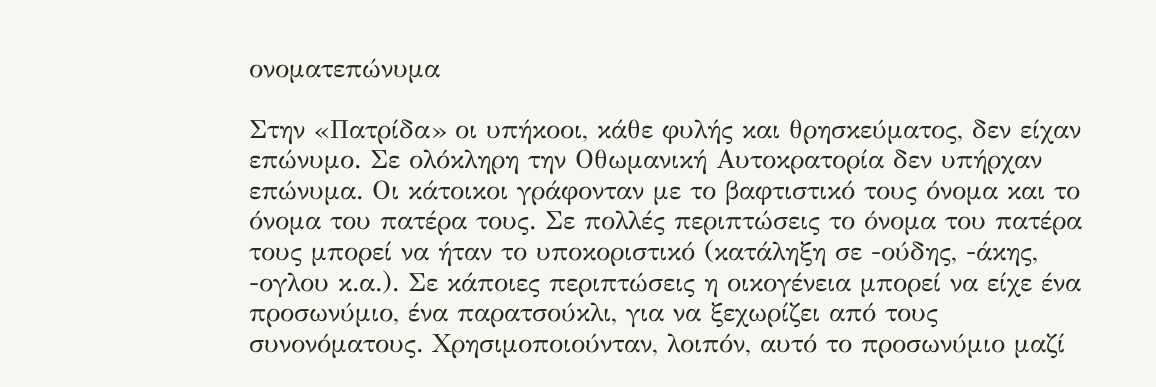ονοματεπώνυμα

Στην «Πατρίδα» οι υπήκοοι, κάθε φυλής και θρησκεύματος, δεν είχαν επώνυμο. Σε ολόκληρη την Οθωμανική Αυτοκρατορία δεν υπήρχαν επώνυμα. Οι κάτοικοι γράφονταν με το βαφτιστικό τους όνομα και το όνομα του πατέρα τους. Σε πολλές περιπτώσεις το όνομα του πατέρα τους μπορεί να ήταν το υποκοριστικό (κατάληξη σε -ούδης, -άκης, -ογλου κ.α.). Σε κάποιες περιπτώσεις η οικογένεια μπορεί να είχε ένα προσωνύμιο, ένα παρατσούκλι, για να ξεχωρίζει από τους συνονόματους. Χρησιμοποιούνταν, λοιπόν, αυτό το προσωνύμιο μαζί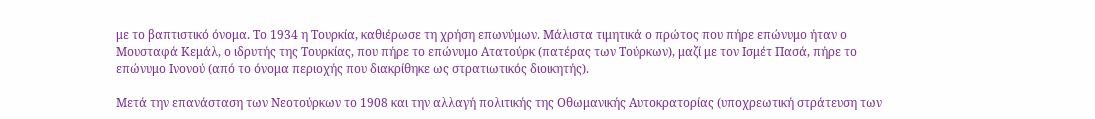με το βαπτιστικό όνομα. Το 1934 η Τουρκία, καθιέρωσε τη χρήση επωνύμων. Μάλιστα τιμητικά ο πρώτος που πήρε επώνυμο ήταν ο Μουσταφά Κεμάλ, ο ιδρυτής της Τουρκίας, που πήρε το επώνυμο Ατατούρκ (πατέρας των Τούρκων), μαζί με τον Ισμέτ Πασά, πήρε το επώνυμο Ινονού (από το όνομα περιοχής που διακρίθηκε ως στρατιωτικός διοικητής).

Μετά την επανάσταση των Νεοτούρκων το 1908 και την αλλαγή πολιτικής της Οθωμανικής Αυτοκρατορίας (υποχρεωτική στράτευση των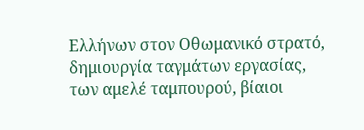Ελλήνων στον Οθωμανικό στρατό, δημιουργία ταγμάτων εργασίας, των αμελέ ταμπουρού, βίαιοι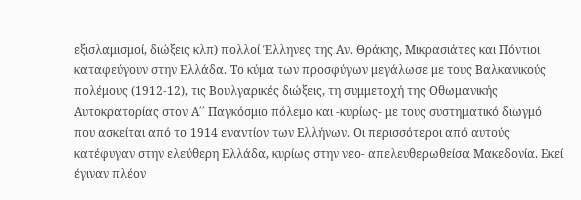εξισλαμισμοί, διώξεις κλπ) πολλοί Έλληνες της Αν. Θράκης, Μικρασιάτες και Πόντιοι καταφεύγουν στην Ελλάδα. Το κύμα των προσφύγων μεγάλωσε με τους Βαλκανικούς πολέμους (1912-12), τις Βουλγαρικές διώξεις, τη συμμετοχή της Οθωμανικής Αυτοκρατορίας στον Α΄΄ Παγκόσμιο πόλεμο και -κυρίως- με τους συστηματικό διωγμό που ασκείται από το 1914 εναντίον των Ελλήνων. Οι περισσότεροι από αυτούς κατέφυγαν στην ελεύθερη Ελλάδα, κυρίως στην νεο- απελευθερωθείσα Μακεδονία. Εκεί έγιναν πλέον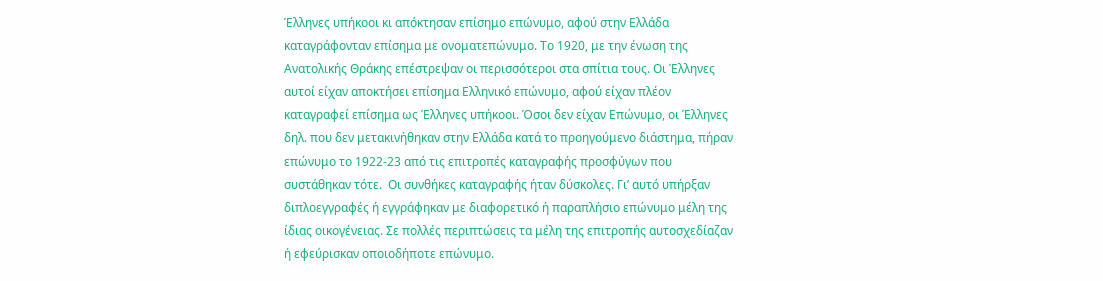Έλληνες υπήκοοι κι απόκτησαν επίσημο επώνυμο, αφού στην Ελλάδα καταγράφονταν επίσημα με ονοματεπώνυμο. Το 1920, με την ένωση της Ανατολικής Θράκης επέστρεψαν οι περισσότεροι στα σπίτια τους. Οι Έλληνες αυτοί είχαν αποκτήσει επίσημα Ελληνικό επώνυμο, αφού είχαν πλέον καταγραφεί επίσημα ως Έλληνες υπήκοοι. Όσοι δεν είχαν Επώνυμο, οι Έλληνες δηλ. που δεν μετακινήθηκαν στην Ελλάδα κατά το προηγούμενο διάστημα, πήραν επώνυμο το 1922-23 από τις επιτροπές καταγραφής προσφύγων που συστάθηκαν τότε.  Οι συνθήκες καταγραφής ήταν δύσκολες. Γι’ αυτό υπήρξαν διπλοεγγραφές ή εγγράφηκαν με διαφορετικό ή παραπλήσιο επώνυμο μέλη της ίδιας οικογένειας. Σε πολλές περιπτώσεις τα μέλη της επιτροπής αυτοσχεδίαζαν ή εφεύρισκαν οποιοδήποτε επώνυμο.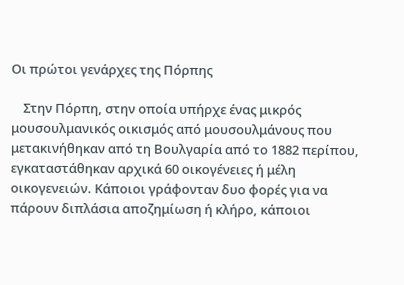Οι πρώτοι γενάρχες της Πόρπης

    Στην Πόρπη, στην οποία υπήρχε ένας μικρός μουσουλμανικός οικισμός από μουσουλμάνους που μετακινήθηκαν από τη Βουλγαρία από το 1882 περίπου, εγκαταστάθηκαν αρχικά 60 οικογένειες ή μέλη οικογενειών. Κάποιοι γράφονταν δυο φορές για να πάρουν διπλάσια αποζημίωση ή κλήρο, κάποιοι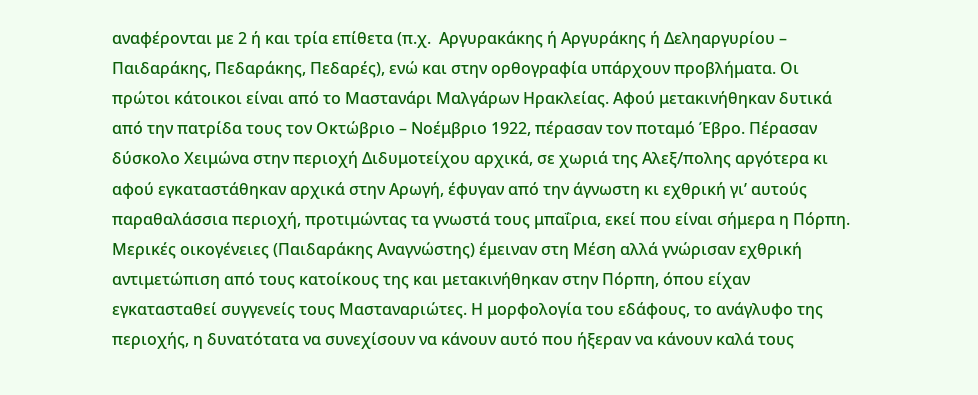αναφέρονται με 2 ή και τρία επίθετα (π.χ.  Αργυρακάκης ή Αργυράκης ή Δεληαργυρίου – Παιδαράκης, Πεδαράκης, Πεδαρές), ενώ και στην ορθογραφία υπάρχουν προβλήματα. Οι πρώτοι κάτοικοι είναι από το Μαστανάρι Μαλγάρων Ηρακλείας. Αφού μετακινήθηκαν δυτικά από την πατρίδα τους τον Οκτώβριο – Νοέμβριο 1922, πέρασαν τον ποταμό Έβρο. Πέρασαν δύσκολο Χειμώνα στην περιοχή Διδυμοτείχου αρχικά, σε χωριά της Αλεξ/πολης αργότερα κι αφού εγκαταστάθηκαν αρχικά στην Αρωγή, έφυγαν από την άγνωστη κι εχθρική γι’ αυτούς παραθαλάσσια περιοχή, προτιμώντας τα γνωστά τους μπαΐρια, εκεί που είναι σήμερα η Πόρπη. Μερικές οικογένειες (Παιδαράκης Αναγνώστης) έμειναν στη Μέση αλλά γνώρισαν εχθρική αντιμετώπιση από τους κατοίκους της και μετακινήθηκαν στην Πόρπη, όπου είχαν εγκατασταθεί συγγενείς τους Μασταναριώτες. Η μορφολογία του εδάφους, το ανάγλυφο της περιοχής, η δυνατότατα να συνεχίσουν να κάνουν αυτό που ήξεραν να κάνουν καλά τους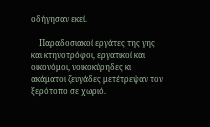οδήγησαν εκεί.

    Παραδοσιακοί εργάτες της γης και κτηνοτρόφοι, εργατικοί και οικονόμοι, νοικοκύρηδες κι ακάματοι ζευγάδες μετέτρεψαν τον ξερότοπο σε χωριό.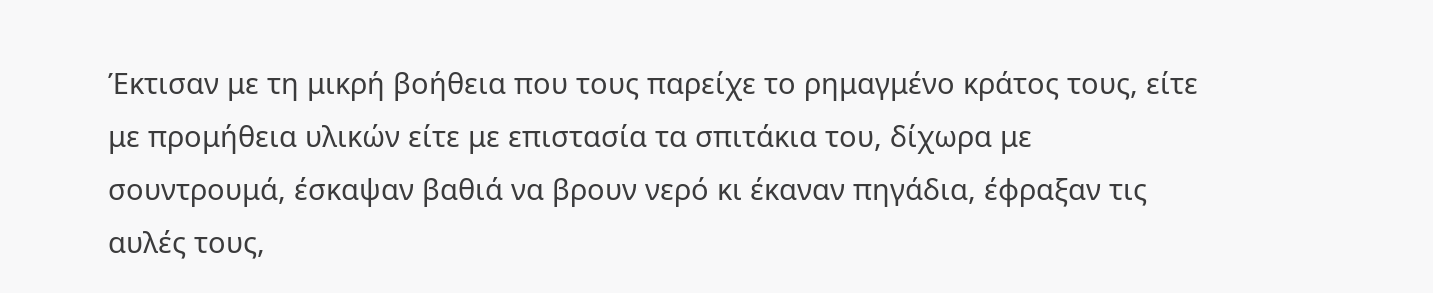Έκτισαν με τη μικρή βοήθεια που τους παρείχε το ρημαγμένο κράτος τους, είτε με προμήθεια υλικών είτε με επιστασία τα σπιτάκια του, δίχωρα με σουντρουμά, έσκαψαν βαθιά να βρουν νερό κι έκαναν πηγάδια, έφραξαν τις αυλές τους,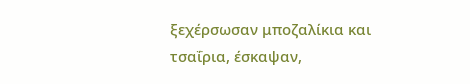ξεχέρσωσαν μποζαλίκια και τσαΐρια, έσκαψαν,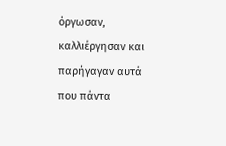όργωσαν, καλλιέργησαν και παρήγαγαν αυτά που πάντα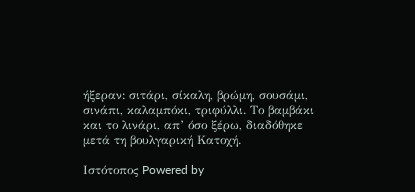ήξεραν: σιτάρι, σίκαλη, βρώμη, σουσάμι, σινάπι, καλαμπόκι, τριφύλλι. Το βαμβάκι και το λινάρι, απ’ όσο ξέρω, διαδόθηκε μετά τη βουλγαρική Κατοχή.

Ιστότοπος Powered by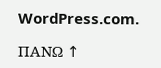WordPress.com.

ΠΑΝΩ ↑